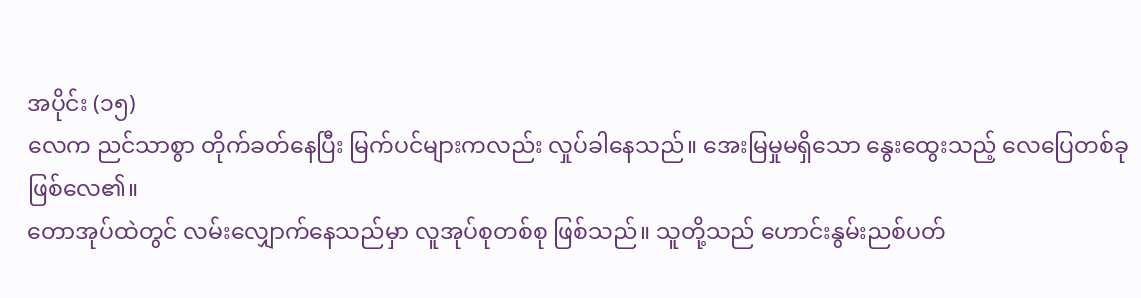အပိုင်း (၁၅)
လေက ညင်သာစွာ တိုက်ခတ်နေပြီး မြက်ပင်များကလည်း လှုပ်ခါနေသည်။ အေးမြမှုမရှိသော နွေးထွေးသည့် လေပြေတစ်ခုဖြစ်လေ၏။
တောအုပ်ထဲတွင် လမ်းလျှောက်နေသည်မှာ လူအုပ်စုတစ်စု ဖြစ်သည်။ သူတို့သည် ဟောင်းနွမ်းညစ်ပတ်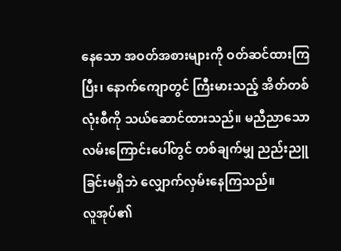နေသော အဝတ်အစားများကို ဝတ်ဆင်ထားကြပြီး၊ နောက်ကျောတွင် ကြီးမားသည့် အိတ်တစ်လုံးစီကို သယ်ဆောင်ထားသည်။ မညီညာသော လမ်းကြောင်းပေါ်တွင် တစ်ချက်မျှ ညည်းညူခြင်းမရှိဘဲ လျှောက်လှမ်းနေကြသည်။
လူအုပ်၏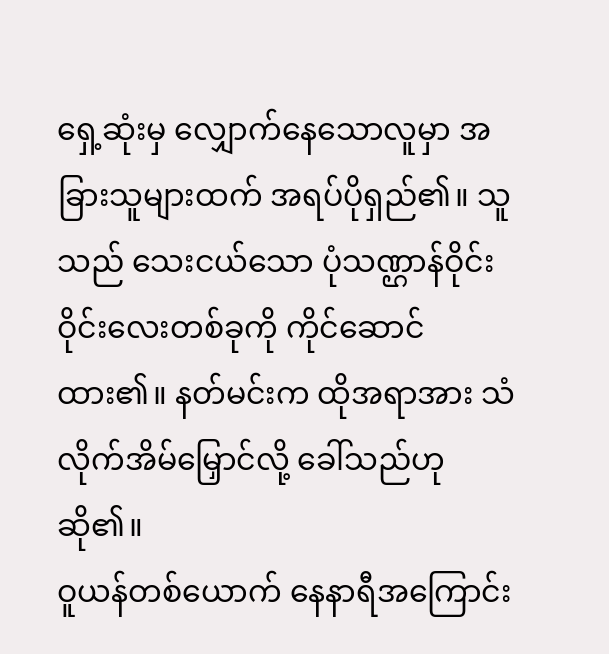ရှေ့ဆုံးမှ လျှောက်နေသောလူမှာ အခြားသူများထက် အရပ်ပိုရှည်၏။ သူသည် သေးငယ်သော ပုံသဏ္ဌာန်ဝိုင်းဝိုင်းလေးတစ်ခုကို ကိုင်ဆောင်ထား၏။ နတ်မင်းက ထိုအရာအား သံလိုက်အိမ်မြှောင်လို့ ခေါ်သည်ဟု ဆို၏။
ဝူယန်တစ်ယောက် နေနာရီအကြောင်း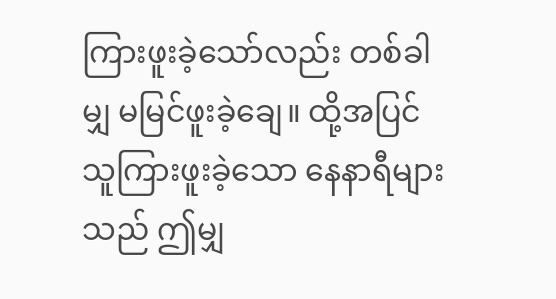ကြားဖူးခဲ့သော်လည်း တစ်ခါမျှ မမြင်ဖူးခဲ့ချေ။ ထို့အပြင် သူကြားဖူးခဲ့သော နေနာရီများသည် ဤမျှ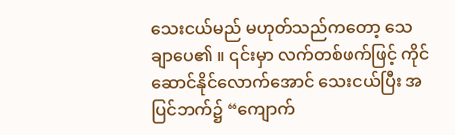သေးငယ်မည် မဟုတ်သည်ကတော့ သေချာပေ၏ ။ ၎င်းမှာ လက်တစ်ဖက်ဖြင့် ကိုင်ဆောင်နိုင်လောက်အောင် သေးငယ်ပြီး အပြင်ဘက်၌ “ကျောက်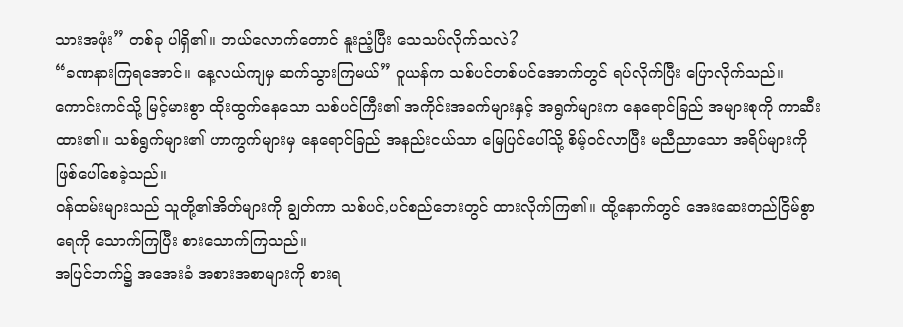သားအဖုံး” တစ်ခု ပါရှိ၏။ ဘယ်လောက်တောင် နူးညံ့ပြီး သေသပ်လိုက်သလဲ?
“ခဏနားကြရအောင်။ နေ့လယ်ကျမှ ဆက်သွားကြမယ်” ဝူယန်က သစ်ပင်တစ်ပင်အောက်တွင် ရပ်လိုက်ပြီး ပြောလိုက်သည်။
ကောင်းကင်သို့ မြင့်မားစွာ ထိုးထွက်နေသော သစ်ပင်ကြီး၏ အကိုင်းအခက်များနှင့် အရွက်များက နေရောင်ခြည် အများစုကို ကာဆီးထား၏။ သစ်ရွက်များ၏ ဟာကွက်များမှ နေရောင်ခြည် အနည်းငယ်သာ မြေပြင်ပေါ်သို့ စိမ့်ဝင်လာပြီး မညီညာသော အရိပ်များကို ဖြစ်ပေါ်စေခဲ့သည်။
ဝန်ထမ်းများသည် သူတို့၏အိတ်များကို ချွတ်ကာ သစ်ပင်,ပင်စည်ဘေးတွင် ထားလိုက်ကြ၏။ ထို့နောက်တွင် အေးဆေးတည်ငြိမ်စွာ ရေကို သောက်ကြပြီး စားသောက်ကြသည်။
အပြင်ဘက်၌ အအေးခံ အစားအစာများကို စားရ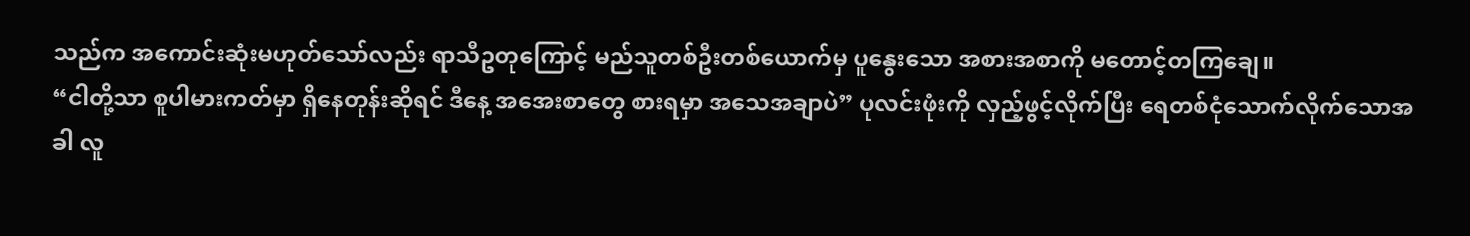သည်က အကောင်းဆုံးမဟုတ်သော်လည်း ရာသီဥတုကြောင့် မည်သူတစ်ဦးတစ်ယောက်မှ ပူနွေးသော အစားအစာကို မတောင့်တကြချေ။
“ငါတို့သာ စူပါမားကတ်မှာ ရှိနေတုန်းဆိုရင် ဒီနေ့ အအေးစာတွေ စားရမှာ အသေအချာပဲ” ပုလင်းဖုံးကို လှည့်ဖွင့်လိုက်ပြီး ရေတစ်ငုံသောက်လိုက်သောအခါ လူ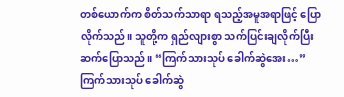တစ်ယောက်က စိတ်သက်သာရာ ရသည့်အမူအရာဖြင့် ပြောလိုက်သည်။ သူတို့က ရှည်လျားစွာ သက်ပြင်းချလိုက်ပြီး ဆက်ပြောသည်။ “ကြက်သားသုပ် ခေါက်ဆွဲအေး…”
ကြက်သားသုပ် ခေါက်ဆွဲ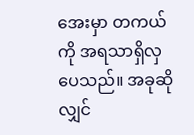အေးမှာ တကယ်ကို အရသာရှိလှပေသည်။ အခုဆိုလျှင်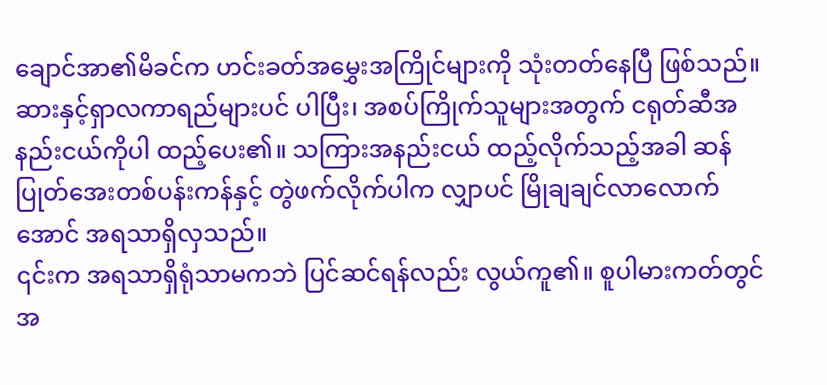ချောင်အာ၏မိခင်က ဟင်းခတ်အမွှေးအကြိုင်များကို သုံးတတ်နေပြီ ဖြစ်သည်။ ဆားနှင့်ရှာလကာရည်များပင် ပါပြီး၊ အစပ်ကြိုက်သူများအတွက် ငရုတ်ဆီအနည်းငယ်ကိုပါ ထည့်ပေး၏။ သကြားအနည်းငယ် ထည့်လိုက်သည့်အခါ ဆန်ပြုတ်အေးတစ်ပန်းကန်နှင့် တွဲဖက်လိုက်ပါက လျှာပင် မြိုချချင်လာလောက်အောင် အရသာရှိလှသည်။
၎င်းက အရသာရှိရုံသာမကဘဲ ပြင်ဆင်ရန်လည်း လွယ်ကူ၏။ စူပါမားကတ်တွင် အ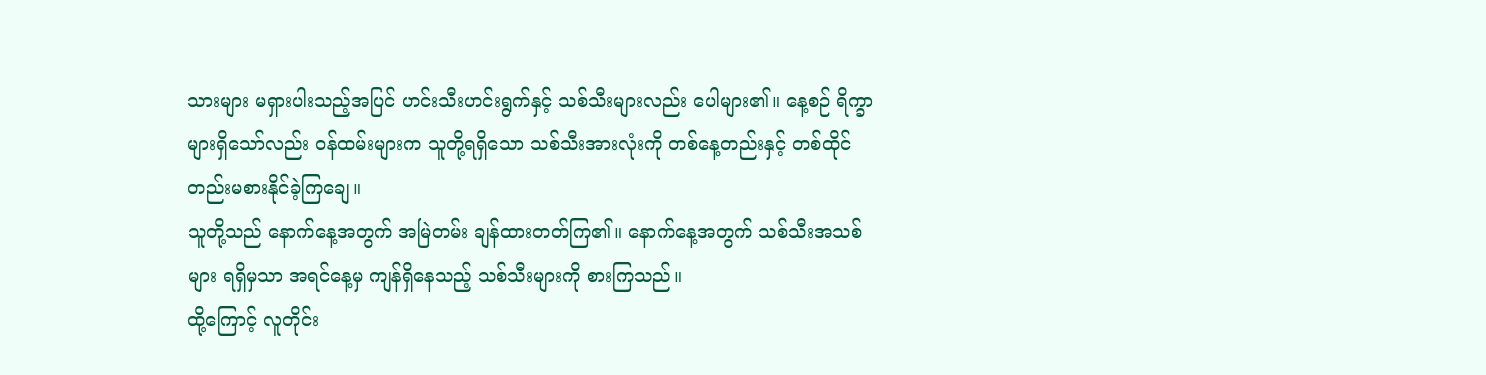သားများ မရှားပါးသည့်အပြင် ဟင်းသီးဟင်းရွက်နှင့် သစ်သီးများလည်း ပေါများ၏။ နေ့စဉ် ရိက္ခာများရှိသော်လည်း ဝန်ထမ်းများက သူတို့ရရှိသော သစ်သီးအားလုံးကို တစ်နေ့တည်းနှင့် တစ်ထိုင်တည်းမစားနိုင်ခဲ့ကြချေ။
သူတို့သည် နောက်နေ့အတွက် အမြဲတမ်း ချန်ထားတတ်ကြ၏။ နောက်နေ့အတွက် သစ်သီးအသစ်များ ရရှိမှသာ အရင်နေ့မှ ကျန်ရှိနေသည့် သစ်သီးများကို စားကြသည်။
ထို့ကြောင့် လူတိုင်း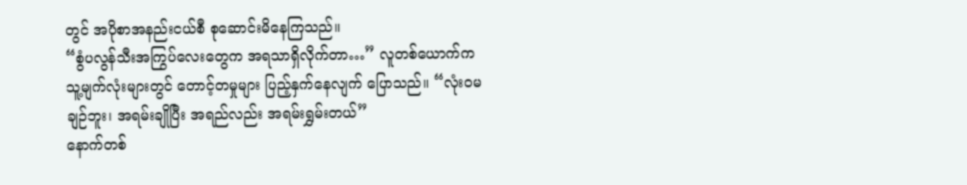တွင် အပိုစာအနည်းငယ်စီ စုဆောင်းမိနေကြသည်။
“စွံပလွန်သီးအကြွပ်လေးတွေက အရသာရှိလိုက်တာ…” လူတစ်ယောက်က သူ့မျက်လုံးများတွင် တောင့်တမှုများ ပြည့်နှက်နေလျက် ပြောသည်။ “လုံးဝမချဉ်ဘူး၊ အရမ်းချိုပြီး အရည်လည်း အရမ်းရွှမ်းတယ်”
နောက်တစ်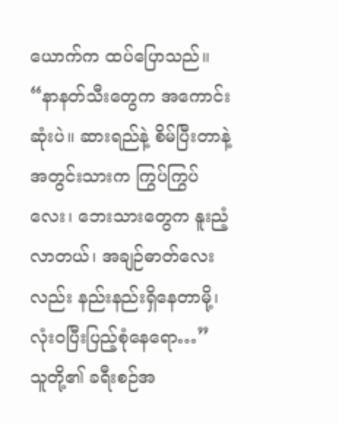ယောက်က ထပ်ပြောသည်။ “နာနတ်သီးတွေက အကောင်းဆုံးပဲ။ ဆားရည်နဲ့ စိမ်ပြီးတာနဲ့ အတွင်းသားက ကြွပ်ကြွပ်လေး၊ ဘေးသားတွေက နူးညံ့လာတယ်၊ အချဉ်ဓာတ်လေးလည်း နည်းနည်းရှိနေတာမို့၊ လုံးဝပြီးပြည့်စုံနေရော…”
သူတို့၏ ခရီးစဉ်အ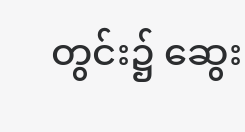တွင်း၌ ဆွေး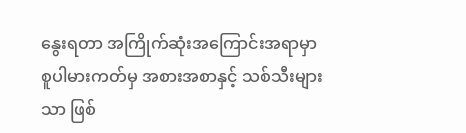နွေးရတာ အကြိုက်ဆုံးအကြောင်းအရာမှာ စူပါမားကတ်မှ အစားအစာနှင့် သစ်သီးများသာ ဖြစ်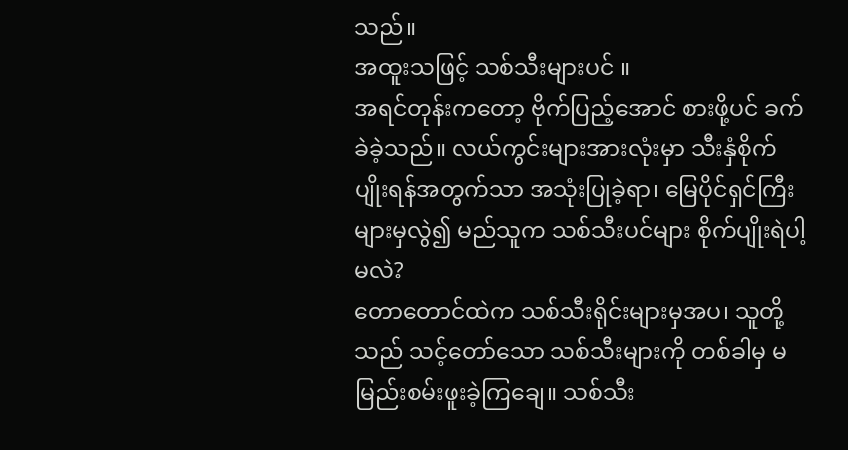သည်။
အထူးသဖြင့် သစ်သီးများပင် ။
အရင်တုန်းကတော့ ဗိုက်ပြည့်အောင် စားဖို့ပင် ခက်ခဲခဲ့သည်။ လယ်ကွင်းများအားလုံးမှာ သီးနှံစိုက်ပျိုးရန်အတွက်သာ အသုံးပြုခဲ့ရာ၊ မြေပိုင်ရှင်ကြီးများမှလွဲ၍ မည်သူက သစ်သီးပင်များ စိုက်ပျိုးရဲပါ့မလဲ?
တောတောင်ထဲက သစ်သီးရိုင်းများမှအပ၊ သူတို့သည် သင့်တော်သော သစ်သီးများကို တစ်ခါမှ မမြည်းစမ်းဖူးခဲ့ကြချေ။ သစ်သီး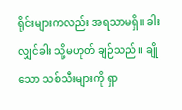ရိုင်းများကလည်း အရသာမရှိ။ ခါးလျှင်ခါး သို့မဟုတ် ချဉ်သည်။ ချိုသော သစ်သီးများကို ရှာ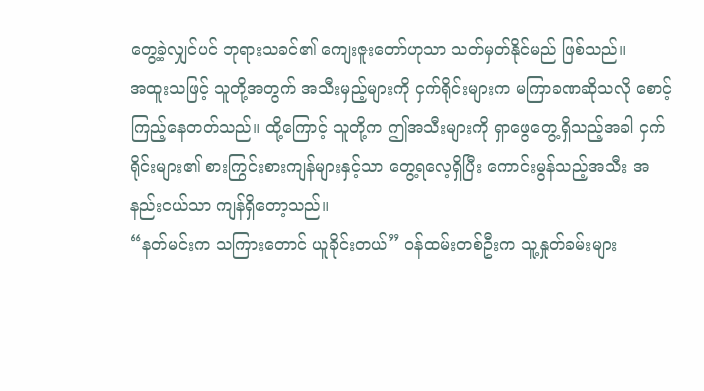တွေ့ခဲ့လျှင်ပင် ဘုရားသခင်၏ ကျေးဇူးတော်ဟုသာ သတ်မှတ်နိုင်မည် ဖြစ်သည်။
အထူးသဖြင့် သူတို့အတွက် အသီးမှည့်များကို ငှက်ရိုင်းများက မကြာခဏဆိုသလို စောင့်ကြည့်နေတတ်သည်။ ထို့ကြောင့် သူတို့က ဤအသီးများကို ရှာဖွေတွေ့ရှိသည့်အခါ ငှက်ရိုင်းများ၏ စားကြွင်းစားကျန်များနှင့်သာ တွေ့ရလေ့ရှိပြီး ကောင်းမွန်သည့်အသီး အနည်းငယ်သာ ကျန်ရှိတော့သည်။
“နတ်မင်းက သကြားတောင် ယူခိုင်းတယ်” ဝန်ထမ်းတစ်ဦးက သူ့နှုတ်ခမ်းများ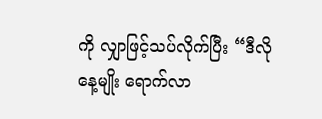ကို လျှာဖြင့်သပ်လိုက်ပြီး “ဒီလိုနေ့မျိုး ရောက်လာ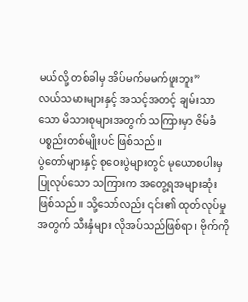မယ်လို့ တစ်ခါမှ အိပ်မက်မမက်ဖူးဘူး”
လယ်သမားများနှင့် အသင့်အတင့် ချမ်းသာသော မိသားစုများအတွက် သကြားမှာ ဇိမ်ခံပစ္စည်းတစ်မျိုးပင် ဖြစ်သည်။
ပွဲတော်များနှင့် စုဝေးပွဲများတွင် မုယောစပါးမှပြုလုပ်သော သကြားက အတွေ့ရအများဆုံး ဖြစ်သည်။ သို့သော်လည်း ၎င်း၏ ထုတ်လုပ်မှုအတွက် သီးနှံများ လိုအပ်သည်ဖြစ်ရာ၊ ဗိုက်ကို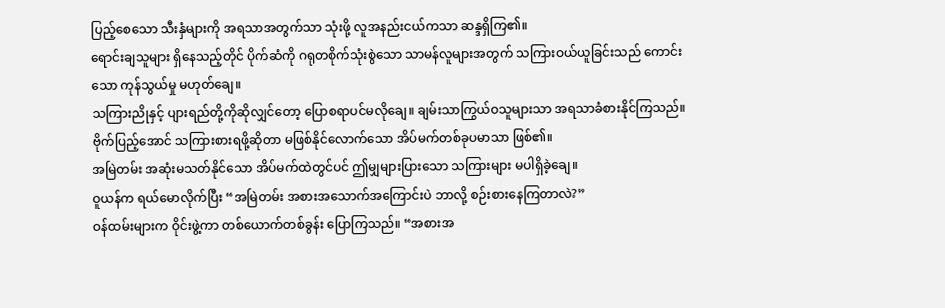ပြည့်စေသော သီးနှံများကို အရသာအတွက်သာ သုံးဖို့ လူအနည်းငယ်ကသာ ဆန္ဒရှိကြ၏။
ရောင်းချသူများ ရှိနေသည့်တိုင် ပိုက်ဆံကို ဂရုတစိုက်သုံးစွဲသော သာမန်လူများအတွက် သကြားဝယ်ယူခြင်းသည် ကောင်းသော ကုန်သွယ်မှု မဟုတ်ချေ။
သကြားညိုနှင့် ပျားရည်တို့ကိုဆိုလျှင်တော့ ပြောစရာပင်မလိုချေ။ ချမ်းသာကြွယ်ဝသူများသာ အရသာခံစားနိုင်ကြသည်။
ဗိုက်ပြည့်အောင် သကြားစားရဖို့ဆိုတာ မဖြစ်နိုင်လောက်သော အိပ်မက်တစ်ခုပမာသာ ဖြစ်၏။
အမြဲတမ်း အဆုံးမသတ်နိုင်သော အိပ်မက်ထဲတွင်ပင် ဤမျှများပြားသော သကြားများ မပါရှိခဲ့ချေ။
ဝူယန်က ရယ်မောလိုက်ပြီး “အမြဲတမ်း အစားအသောက်အကြောင်းပဲ ဘာလို့ စဉ်းစားနေကြတာလဲ?”
ဝန်ထမ်းများက ဝိုင်းဖွဲ့ကာ တစ်ယောက်တစ်ခွန်း ပြောကြသည်။ “အစားအ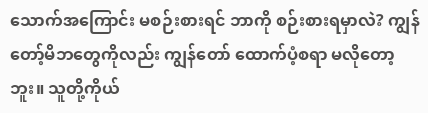သောက်အကြောင်း မစဉ်းစားရင် ဘာကို စဉ်းစားရမှာလဲ? ကျွန်တော့်မိဘတွေကိုလည်း ကျွန်တော် ထောက်ပံ့စရာ မလိုတော့ဘူး။ သူတို့ကိုယ်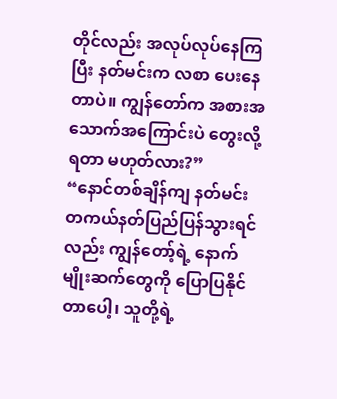တိုင်လည်း အလုပ်လုပ်နေကြပြီး နတ်မင်းက လစာ ပေးနေတာပဲ။ ကျွန်တော်က အစားအသောက်အကြောင်းပဲ တွေးလို့ရတာ မဟုတ်လား?”
“နောင်တစ်ချိန်ကျ နတ်မင်း တကယ်နတ်ပြည်ပြန်သွားရင်လည်း ကျွန်တော့်ရဲ့ နောက်မျိုးဆက်တွေကို ပြောပြနိုင်တာပေါ့၊ သူတို့ရဲ့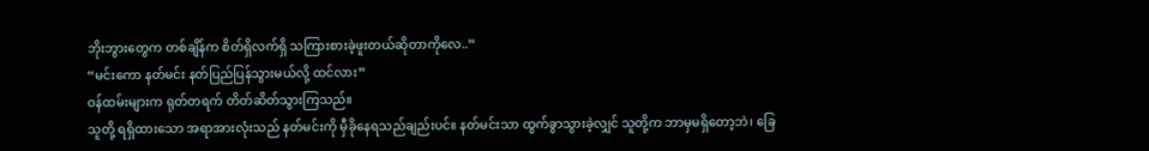ဘိုးဘွားတွေက တစ်ချိန်က စိတ်ရှိလက်ရှိ သကြားစားခဲ့ဖူးတယ်ဆိုတာကိုလေ..”
“မင်းကော နတ်မင်း နတ်ပြည်ပြန်သွားမယ်လို့ ထင်လား”
ဝန်ထမ်းများက ရုတ်တရက် တိတ်ဆိတ်သွားကြသည်။
သူတို့ ရရှိထားသော အရာအားလုံးသည် နတ်မင်းကို မှီခိုနေရသည်ချည်းပင်။ နတ်မင်းသာ ထွက်ခွာသွားခဲ့လျှင် သူတို့က ဘာမှမရှိတော့ဘဲ၊ ခြေ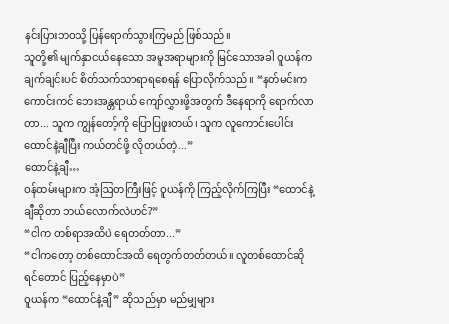နင်းပြားဘဝသို့ ပြန်ရောက်သွားကြမည် ဖြစ်သည်။
သူတို့၏ မျက်နှာငယ်နေသော အမူအရာများကို မြင်သောအခါ ဝူယန်က ချက်ချင်းပင် စိတ်သက်သာရာရစေရန် ပြောလိုက်သည်။ “နတ်မင်းက ကောင်းကင် ဘေးအန္တရာယ် ကျော်လွှားဖို့အတွက် ဒီနေရာကို ရောက်လာတာ... သူက ကျွန်တော့်ကို ပြောပြဖူးတယ်၊ သူက လူကောင်းပေါင်း ထောင်နဲ့ချီပြီး ကယ်တင်ဖို့ လိုတယ်တဲ့...”
ထောင်နဲ့ချီ…
ဝန်ထမ်းများက အံ့ဩတကြီးဖြင့် ဝူယန်ကို ကြည့်လိုက်ကြပြီး “ထောင်နဲ့ချီဆိုတာ ဘယ်လောက်လဲဟင်?”
“ငါက တစ်ရာအထိပဲ ရေတတ်တာ...”
“ငါကတော့ တစ်ထောင်အထိ ရေတွက်တတ်တယ်။ လူတစ်ထောင်ဆိုရင်တောင် ပြည့်နေမှာပဲ”
ဝူယန်က “ထောင်နဲ့ချီ” ဆိုသည်မှာ မည်မျှများ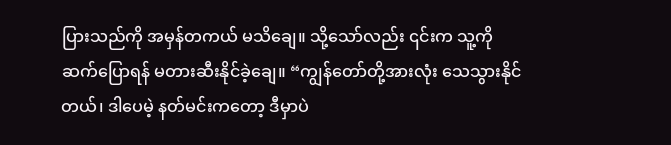ပြားသည်ကို အမှန်တကယ် မသိချေ။ သို့သော်လည်း ၎င်းက သူ့ကို ဆက်ပြောရန် မတားဆီးနိုင်ခဲ့ချေ။ “ကျွန်တော်တို့အားလုံး သေသွားနိုင်တယ်၊ ဒါပေမဲ့ နတ်မင်းကတော့ ဒီမှာပဲ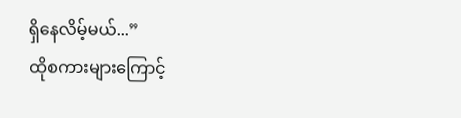ရှိနေလိမ့်မယ်...”
ထိုစကားများကြောင့်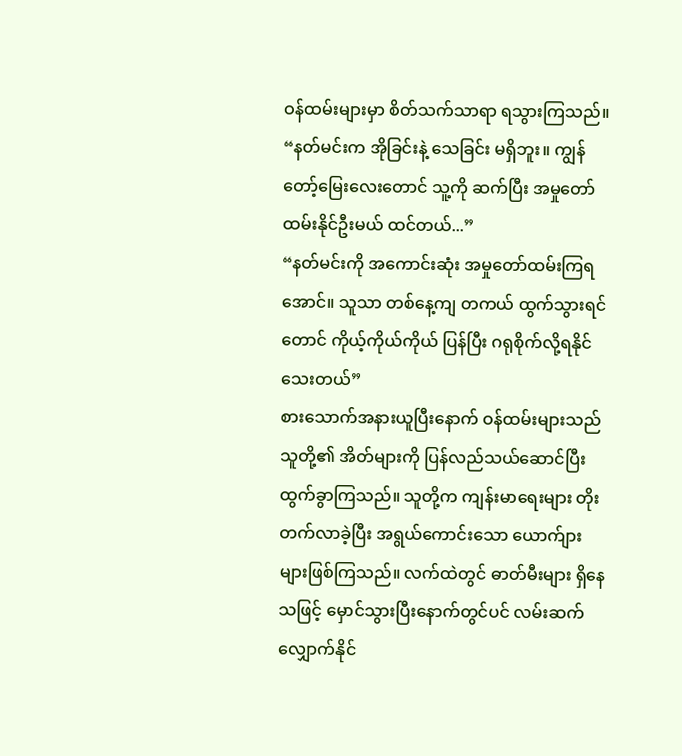ဝန်ထမ်းများမှာ စိတ်သက်သာရာ ရသွားကြသည်။
“နတ်မင်းက အိုခြင်းနဲ့ သေခြင်း မရှိဘူး။ ကျွန်တော့်မြေးလေးတောင် သူ့ကို ဆက်ပြီး အမှုတော်ထမ်းနိုင်ဦးမယ် ထင်တယ်...”
“နတ်မင်းကို အကောင်းဆုံး အမှုတော်ထမ်းကြရအောင်။ သူသာ တစ်နေ့ကျ တကယ် ထွက်သွားရင်တောင် ကိုယ့်ကိုယ်ကိုယ် ပြန်ပြီး ဂရုစိုက်လို့ရနိုင်သေးတယ်”
စားသောက်အနားယူပြီးနောက် ဝန်ထမ်းများသည် သူတို့၏ အိတ်များကို ပြန်လည်သယ်ဆောင်ပြီး ထွက်ခွာကြသည်။ သူတို့က ကျန်းမာရေးများ တိုးတက်လာခဲ့ပြီး အရွယ်ကောင်းသော ယောက်ျားများဖြစ်ကြသည်။ လက်ထဲတွင် ဓာတ်မီးများ ရှိနေသဖြင့် မှောင်သွားပြီးနောက်တွင်ပင် လမ်းဆက်လျှောက်နိုင်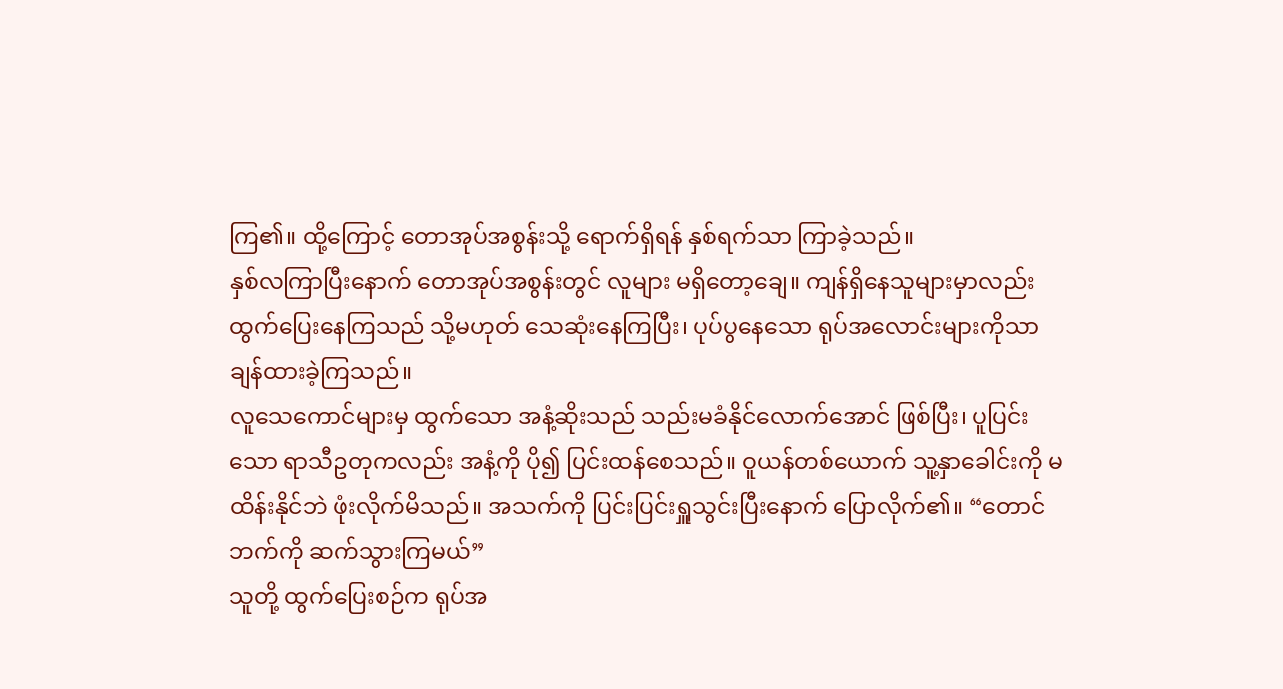ကြ၏။ ထို့ကြောင့် တောအုပ်အစွန်းသို့ ရောက်ရှိရန် နှစ်ရက်သာ ကြာခဲ့သည်။
နှစ်လကြာပြီးနောက် တောအုပ်အစွန်းတွင် လူများ မရှိတော့ချေ။ ကျန်ရှိနေသူများမှာလည်း ထွက်ပြေးနေကြသည် သို့မဟုတ် သေဆုံးနေကြပြီး၊ ပုပ်ပွနေသော ရုပ်အလောင်းများကိုသာ ချန်ထားခဲ့ကြသည်။
လူသေကောင်များမှ ထွက်သော အနံ့ဆိုးသည် သည်းမခံနိုင်လောက်အောင် ဖြစ်ပြီး၊ ပူပြင်းသော ရာသီဥတုကလည်း အနံ့ကို ပို၍ ပြင်းထန်စေသည်။ ဝူယန်တစ်ယောက် သူ့နှာခေါင်းကို မထိန်းနိုင်ဘဲ ဖုံးလိုက်မိသည်။ အသက်ကို ပြင်းပြင်းရှူသွင်းပြီးနောက် ပြောလိုက်၏။ “တောင်ဘက်ကို ဆက်သွားကြမယ်”
သူတို့ ထွက်ပြေးစဉ်က ရုပ်အ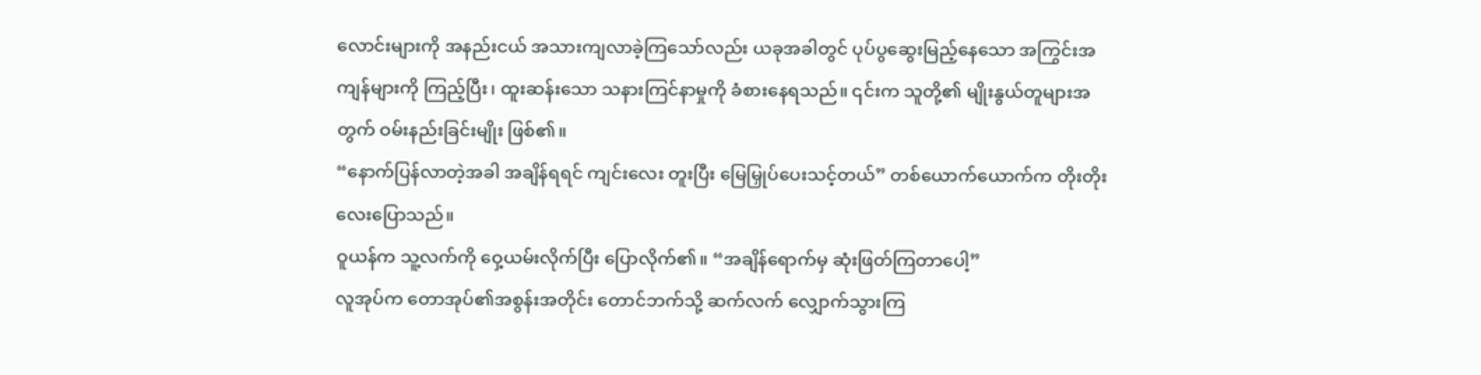လောင်းများကို အနည်းငယ် အသားကျလာခဲ့ကြသော်လည်း ယခုအခါတွင် ပုပ်ပွဆွေးမြည့်နေသော အကြွင်းအကျန်များကို ကြည့်ပြီး၊ ထူးဆန်းသော သနားကြင်နာမှုကို ခံစားနေရသည်။ ၎င်းက သူတို့၏ မျိုးနွယ်တူများအတွက် ဝမ်းနည်းခြင်းမျိုး ဖြစ်၏။
“နောက်ပြန်လာတဲ့အခါ အချိန်ရရင် ကျင်းလေး တူးပြီး မြေမြှုပ်ပေးသင့်တယ်” တစ်ယောက်ယောက်က တိုးတိုးလေးပြောသည်။
ဝူယန်က သူ့လက်ကို ဝှေ့ယမ်းလိုက်ပြီး ပြောလိုက်၏။ “အချိန်ရောက်မှ ဆုံးဖြတ်ကြတာပေါ့”
လူအုပ်က တောအုပ်၏အစွန်းအတိုင်း တောင်ဘက်သို့ ဆက်လက် လျှောက်သွားကြ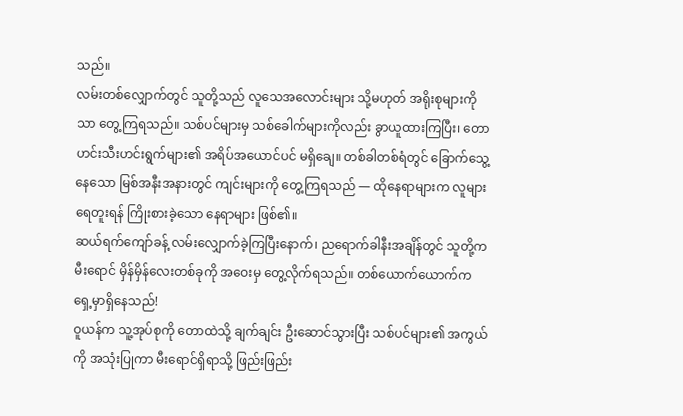သည်။
လမ်းတစ်လျှောက်တွင် သူတို့သည် လူသေအလောင်းများ သို့မဟုတ် အရိုးစုများကိုသာ တွေ့ကြရသည်။ သစ်ပင်များမှ သစ်ခေါက်များကိုလည်း ခွာယူထားကြပြီး၊ တောဟင်းသီးဟင်းရွက်များ၏ အရိပ်အယောင်ပင် မရှိချေ။ တစ်ခါတစ်ရံတွင် ခြောက်သွေ့နေသော မြစ်အနီးအနားတွင် ကျင်းများကို တွေ့ကြရသည် — ထိုနေရာများက လူများ ရေတူးရန် ကြိုးစားခဲ့သော နေရာများ ဖြစ်၏။
ဆယ်ရက်ကျော်ခန့် လမ်းလျှောက်ခဲ့ကြပြီးနောက်၊ ညရောက်ခါနီးအချိန်တွင် သူတို့က မီးရောင် မှိန်မှိန်လေးတစ်ခုကို အဝေးမှ တွေ့လိုက်ရသည်။ တစ်ယောက်ယောက်က ရှေ့မှာရှိနေသည်!
ဝူယန်က သူ့အုပ်စုကို တောထဲသို့ ချက်ချင်း ဦးဆောင်သွားပြီး သစ်ပင်များ၏ အကွယ်ကို အသုံးပြုကာ မီးရောင်ရှိရာသို့ ဖြည်းဖြည်း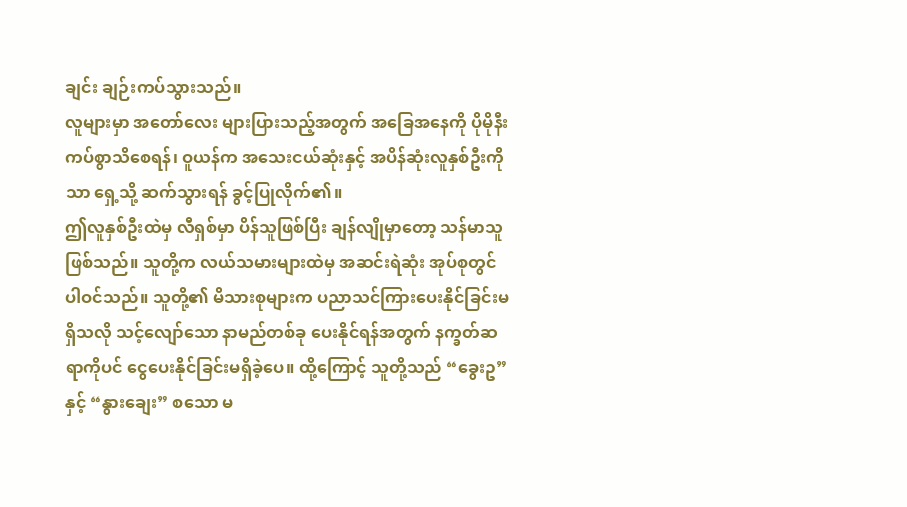ချင်း ချဉ်းကပ်သွားသည်။
လူများမှာ အတော်လေး များပြားသည့်အတွက် အခြေအနေကို ပိုမိုနီးကပ်စွာသိစေရန်၊ ဝူယန်က အသေးငယ်ဆုံးနှင့် အပိန်ဆုံးလူနှစ်ဦးကိုသာ ရှေ့သို့ ဆက်သွားရန် ခွင့်ပြုလိုက်၏။
ဤလူနှစ်ဦးထဲမှ လီရှစ်မှာ ပိန်သူဖြစ်ပြီး ချန်လျိုမှာတော့ သန်မာသူဖြစ်သည်။ သူတို့က လယ်သမားများထဲမှ အဆင်းရဲဆုံး အုပ်စုတွင် ပါဝင်သည်။ သူတို့၏ မိသားစုများက ပညာသင်ကြားပေးနိုင်ခြင်းမရှိသလို သင့်လျော်သော နာမည်တစ်ခု ပေးနိုင်ရန်အတွက် နက္ခတ်ဆရာကိုပင် ငွေပေးနိုင်ခြင်းမရှိခဲ့ပေ။ ထို့ကြောင့် သူတို့သည် “ခွေးဥ” နှင့် “နွားချေး” စသော မ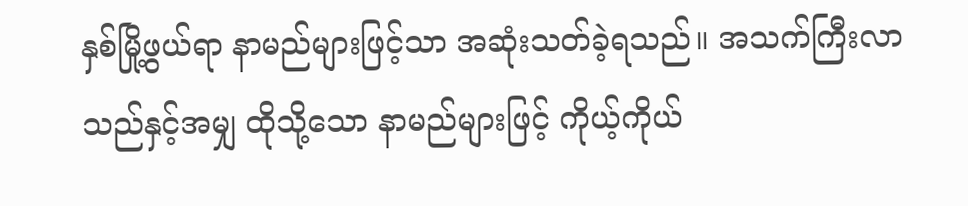နှစ်မြို့ဖွယ်ရာ နာမည်များဖြင့်သာ အဆုံးသတ်ခဲ့ရသည်။ အသက်ကြီးလာသည်နှင့်အမျှ ထိုသို့သော နာမည်များဖြင့် ကိုယ့်ကိုယ်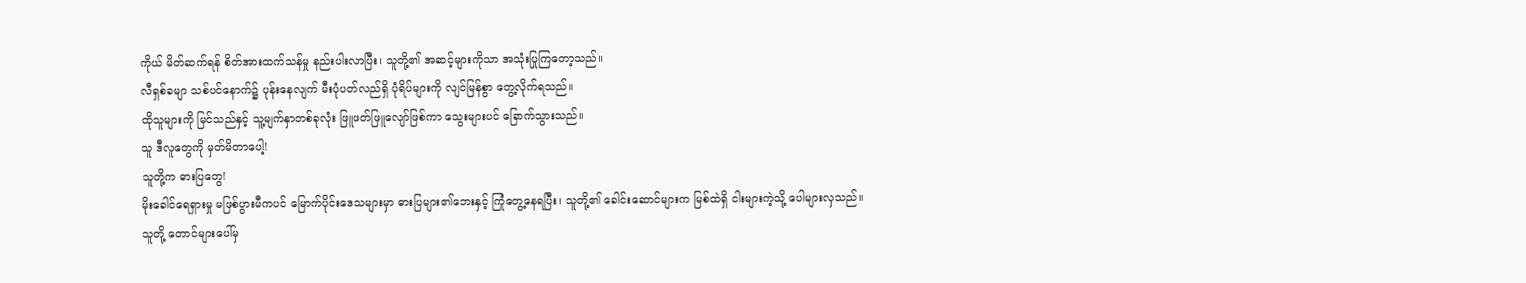ကိုယ် မိတ်ဆက်ရန် စိတ်အားထက်သန်မှု နည်းပါးလာပြီး၊ သူတို့၏ အဆင့်များကိုသာ အသုံးပြုကြတော့သည်။
လီရှစ်ခမျာ သစ်ပင်နောက်၌ ပုန်းနေလျက် မီးပုံပတ်လည်ရှိ ပုံရိပ်များကို လျင်မြန်စွာ တွေ့လိုက်ရသည်။
ထိုသူများကို မြင်သည်နှင့် သူ့မျက်နှာတစ်ခုလုံး ဖြူဖတ်ဖြူလျော်ဖြစ်ကာ သွေးများပင် ခြောက်သွားသည်။
သူ ဒီလူတွေကို မှတ်မိတာပေါ့!
သူတို့က ဓားပြတွေ!
မိုးခေါင်ရေရှားမှု မဖြစ်ပွားမီကပင် မြောက်ပိုင်းဒေသများမှာ ဓားပြများ၏ဘေးနှင့် ကြုံတွေ့နေရပြီး၊ သူတို့၏ ခေါင်းဆောင်များက မြစ်ထဲရှိ ငါးများကဲ့သို့ ပေါများလှသည်။
သူတို့ တောင်များပေါ်မှ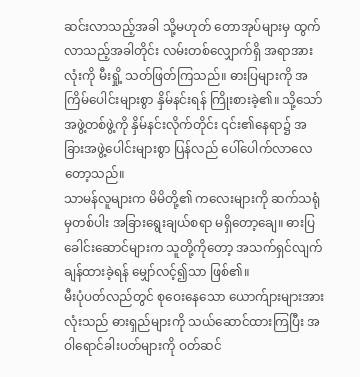ဆင်းလာသည့်အခါ သို့မဟုတ် တောအုပ်များမှ ထွက်လာသည့်အခါတိုင်း လမ်းတစ်လျှောက်ရှိ အရာအားလုံးကို မီးရှို့ သတ်ဖြတ်ကြသည်။ ဓားပြများကို အကြိမ်ပေါင်းများစွာ နှိမ်နင်းရန် ကြိုးစားခဲ့၏။ သို့သော် အဖွဲ့တစ်ဖွဲ့ကို နှိမ်နင်းလိုက်တိုင်း ၎င်း၏နေရာ၌ အခြားအဖွဲ့ပေါင်းများစွာ ပြန်လည် ပေါ်ပေါက်လာလေတော့သည်။
သာမန်လူများက မိမိတို့၏ ကလေးများကို ဆက်သရုံမှတစ်ပါး အခြားရွေးချယ်စရာ မရှိတော့ချေ။ ဓားပြခေါင်းဆောင်များက သူတို့ကိုတော့ အသက်ရှင်လျက် ချန်ထားခဲ့ရန် မျှော်လင့်၍သာ ဖြစ်၏။
မီးပုံပတ်လည်တွင် စုဝေးနေသော ယောက်ျားများအားလုံးသည် ဓားရှည်များကို သယ်ဆောင်ထားကြပြီး အဝါရောင်ခါးပတ်များကို ဝတ်ဆင်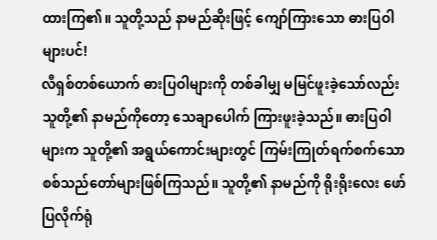ထားကြ၏။ သူတို့သည် နာမည်ဆိုးဖြင့် ကျော်ကြားသော ဓားပြဝါများပင်!
လီရှစ်တစ်ယောက် ဓားပြဝါများကို တစ်ခါမျှ မမြင်ဖူးခဲ့သော်လည်း သူတို့၏ နာမည်ကိုတော့ သေချာပေါက် ကြားဖူးခဲ့သည်။ ဓားပြဝါများက သူတို့၏ အရွယ်ကောင်းများတွင် ကြမ်းကြုတ်ရက်စက်သော စစ်သည်တော်များဖြစ်ကြသည်။ သူတို့၏ နာမည်ကို ရိုးရိုးလေး ဖော်ပြလိုက်ရုံ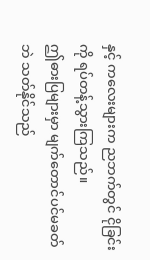နှင့် ကလေးများက ညဘက်တွင် ငိုခြင်းကို ရပ်တန့်သွားကြသည်။
ဤဓားပြများမှာ မျက်တောင်ပင်မခတ်ဘဲ သတ်နိုင်သည်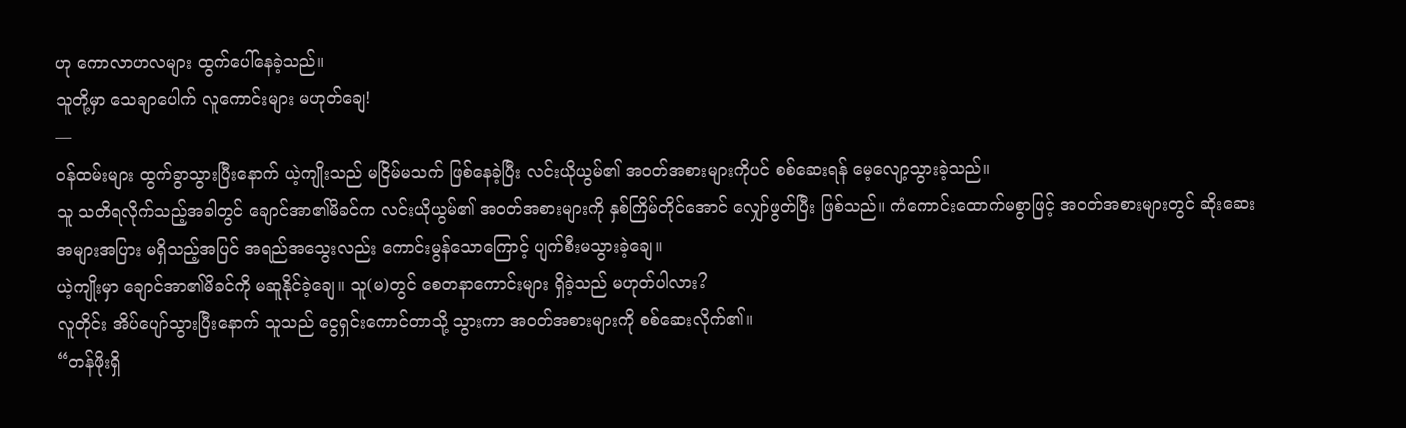ဟု ကောလာဟလများ ထွက်ပေါ်နေခဲ့သည်။
သူတို့မှာ သေချာပေါက် လူကောင်းများ မဟုတ်ချေ!
—
ဝန်ထမ်းများ ထွက်ခွာသွားပြီးနောက် ယဲ့ကျိုးသည် မငြိမ်မသက် ဖြစ်နေခဲ့ပြီး လင်းယိုယွမ်၏ အဝတ်အစားများကိုပင် စစ်ဆေးရန် မေ့လျော့သွားခဲ့သည်။
သူ သတိရလိုက်သည့်အခါတွင် ချောင်အာ၏မိခင်က လင်းယိုယွမ်၏ အဝတ်အစားများကို နှစ်ကြိမ်တိုင်အောင် လျှော်ဖွတ်ပြီး ဖြစ်သည်။ ကံကောင်းထောက်မစွာဖြင့် အဝတ်အစားများတွင် ဆိုးဆေး အများအပြား မရှိသည့်အပြင် အရည်အသွေးလည်း ကောင်းမွန်သောကြောင့် ပျက်စီးမသွားခဲ့ချေ။
ယဲ့ကျိုးမှာ ချောင်အာ၏မိခင်ကို မဆူနိုင်ခဲ့ချေ။ သူ(မ)တွင် စေတနာကောင်းများ ရှိခဲ့သည် မဟုတ်ပါလား?
လူတိုင်း အိပ်ပျော်သွားပြီးနောက် သူသည် ငွေရှင်းကောင်တာသို့ သွားကာ အဝတ်အစားများကို စစ်ဆေးလိုက်၏။
“တန်ဖိုးရှိ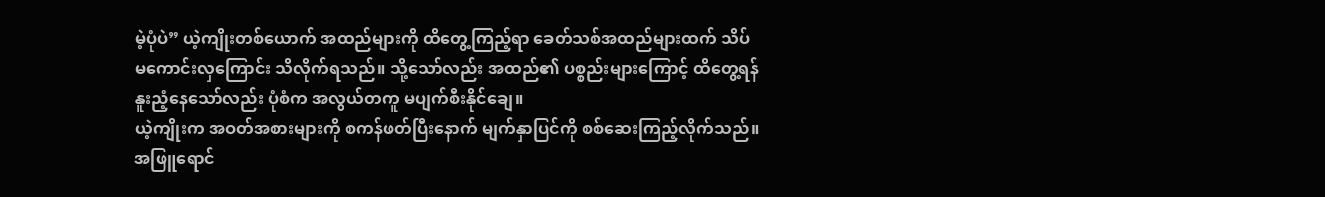မဲ့ပုံပဲ” ယဲ့ကျိုးတစ်ယောက် အထည်များကို ထိတွေ့ကြည့်ရာ ခေတ်သစ်အထည်များထက် သိပ်မကောင်းလှကြောင်း သိလိုက်ရသည်။ သို့သော်လည်း အထည်၏ ပစ္စည်းများကြောင့် ထိတွေ့ရန် နူးညံ့နေသော်လည်း ပုံစံက အလွယ်တကူ မပျက်စီးနိုင်ချေ။
ယဲ့ကျိုးက အဝတ်အစားများကို စကန်ဖတ်ပြီးနောက် မျက်နှာပြင်ကို စစ်ဆေးကြည့်လိုက်သည်။
အဖြူရောင်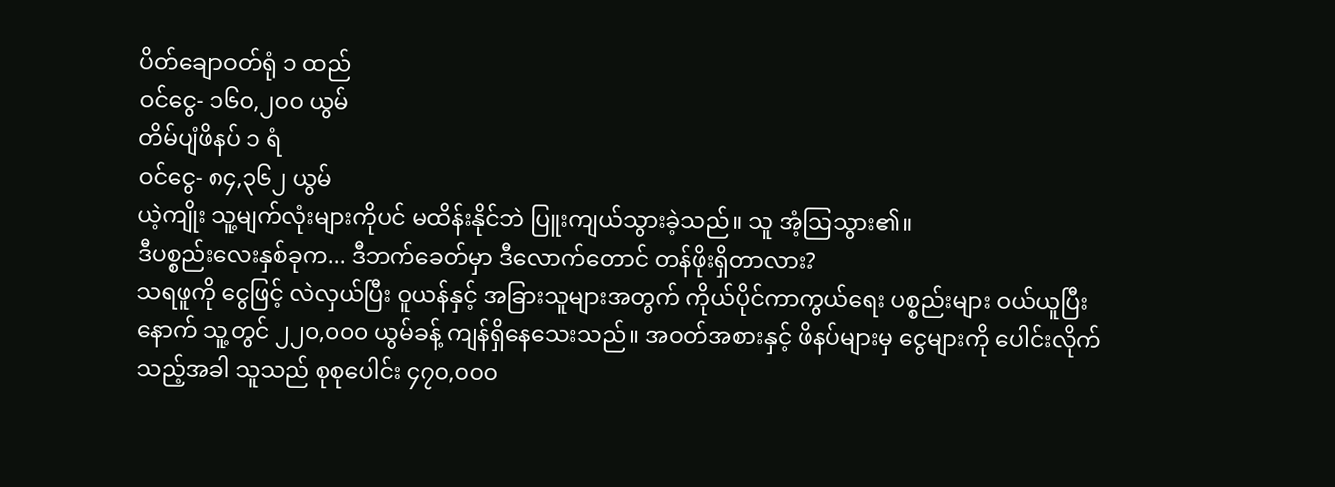ပိတ်ချောဝတ်ရုံ ၁ ထည်
ဝင်ငွေ- ၁၆၀,၂၀၀ ယွမ်
တိမ်ပျံဖိနပ် ၁ ရံ
ဝင်ငွေ- ၈၄,၃၆၂ ယွမ်
ယဲ့ကျိုး သူ့မျက်လုံးများကိုပင် မထိန်းနိုင်ဘဲ ပြူးကျယ်သွားခဲ့သည်။ သူ အံ့ဩသွား၏။
ဒီပစ္စည်းလေးနှစ်ခုက... ဒီဘက်ခေတ်မှာ ဒီလောက်တောင် တန်ဖိုးရှိတာလား?
သရဖူကို ငွေဖြင့် လဲလှယ်ပြီး ဝူယန်နှင့် အခြားသူများအတွက် ကိုယ်ပိုင်ကာကွယ်ရေး ပစ္စည်းများ ဝယ်ယူပြီးနောက် သူ့တွင် ၂၂၀,၀၀၀ ယွမ်ခန့် ကျန်ရှိနေသေးသည်။ အဝတ်အစားနှင့် ဖိနပ်များမှ ငွေများကို ပေါင်းလိုက်သည့်အခါ သူသည် စုစုပေါင်း ၄၇၀,၀၀၀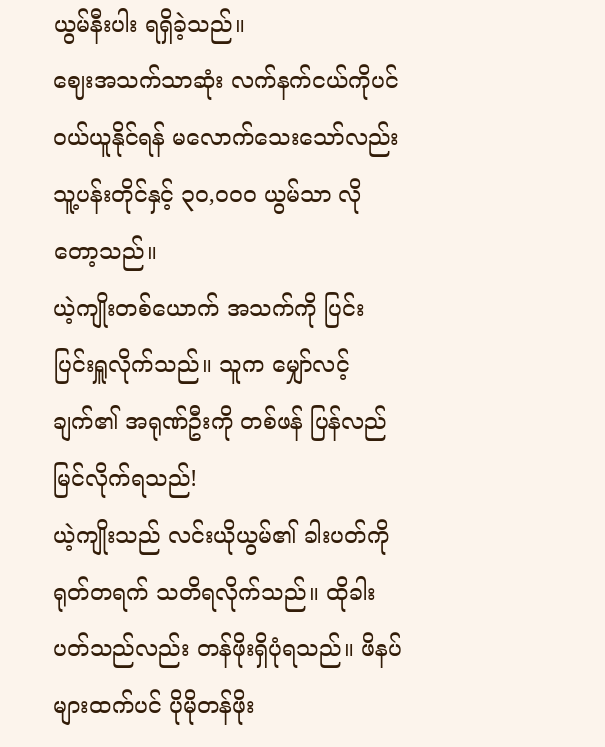ယွမ်နီးပါး ရရှိခဲ့သည်။
ဈေးအသက်သာဆုံး လက်နက်ငယ်ကိုပင် ဝယ်ယူနိုင်ရန် မလောက်သေးသော်လည်း သူ့ပန်းတိုင်နှင့် ၃၀,၀၀၀ ယွမ်သာ လိုတော့သည်။
ယဲ့ကျိုးတစ်ယောက် အသက်ကို ပြင်းပြင်းရှူလိုက်သည်။ သူက မျှော်လင့်ချက်၏ အရုဏ်ဦးကို တစ်ဖန် ပြန်လည်မြင်လိုက်ရသည်!
ယဲ့ကျိုးသည် လင်းယိုယွမ်၏ ခါးပတ်ကို ရုတ်တရက် သတိရလိုက်သည်။ ထိုခါးပတ်သည်လည်း တန်ဖိုးရှိပုံရသည်။ ဖိနပ်များထက်ပင် ပိုမိုတန်ဖိုး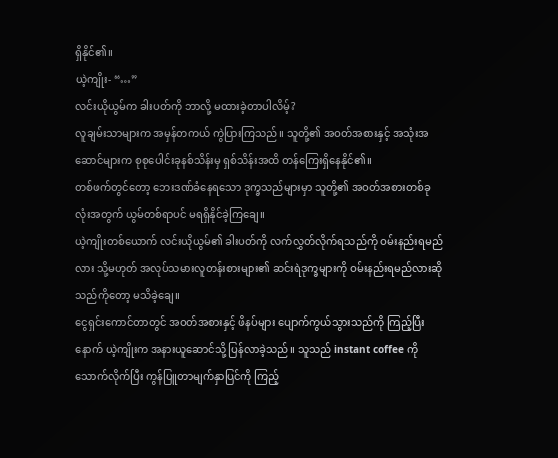ရှိနိုင်၏။
ယဲ့ကျိုး- “…”
လင်းယိုယွမ်က ခါးပတ်ကို ဘာလို့ မထားခဲ့တာပါလိမ့်?
လူချမ်းသာများက အမှန်တကယ် ကွဲပြားကြသည်။ သူတို့၏ အဝတ်အစားနှင့် အသုံးအဆောင်များက စုစုပေါင်းခုနစ်သိန်းမှ ရှစ်သိန်းအထိ တန်ကြေးရှိနေနိုင်၏။
တစ်ဖက်တွင်တော့ ဘေးဒဏ်ခံနေရသော ဒုက္ခသည်များမှာ သူတို့၏ အဝတ်အစားတစ်ခုလုံးအတွက် ယွမ်တစ်ရာပင် မရရှိနိုင်ခဲ့ကြချေ။
ယဲ့ကျိုးတစ်ယောက် လင်းယိုယွမ်၏ ခါးပတ်ကို လက်လွှတ်လိုက်ရသည်ကို ဝမ်းနည်းရမည်လား သို့မဟုတ် အလုပ်သမားလူတန်းစားများ၏ ဆင်းရဲဒုက္ခများကို ဝမ်းနည်းရမည်လားဆိုသည်ကိုတော့ မသိခဲ့ချေ။
ငွေရှင်းကောင်တာတွင် အဝတ်အစားနှင့် ဖိနပ်များ ပျောက်ကွယ်သွားသည်ကို ကြည့်ပြီးနောက် ယဲ့ကျိုးက အနားယူဆောင်သို့ ပြန်လာခဲ့သည်။ သူသည် instant coffee ကို သောက်လိုက်ပြီး ကွန်ပြူတာမျက်နှာပြင်ကို ကြည့်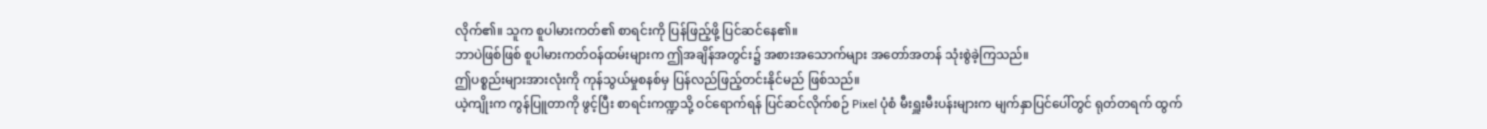လိုက်၏။ သူက စူပါမားကတ်၏ စာရင်းကို ပြန်ဖြည့်ဖို့ ပြင်ဆင်နေ၏။
ဘာပဲဖြစ်ဖြစ် စူပါမားကတ်ဝန်ထမ်းများက ဤအချိန်အတွင်း၌ အစားအသောက်များ အတော်အတန် သုံးစွဲခဲ့ကြသည်။
ဤပစ္စည်းများအားလုံးကို ကုန်သွယ်မှုစနစ်မှ ပြန်လည်ဖြည့်တင်းနိုင်မည် ဖြစ်သည်။
ယဲ့ကျိုးက ကွန်ပြူတာကို ဖွင့်ပြီး စာရင်းကဏ္ဍသို့ ဝင်ရောက်ရန် ပြင်ဆင်လိုက်စဉ် Pixel ပုံစံ မီးရှူးမီးပန်းများက မျက်နှာပြင်ပေါ်တွင် ရုတ်တရက် ထွက်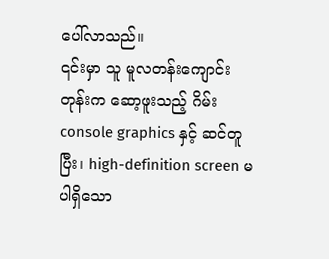ပေါ်လာသည်။
၎င်းမှာ သူ မူလတန်းကျောင်းတုန်းက ဆော့ဖူးသည့် ဂိမ်း console graphics နှင့် ဆင်တူပြီး၊ high-definition screen မပါရှိသော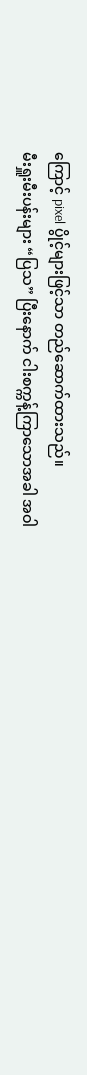ကြောင့် pixel ပွိုင့်များဖြင့်သာ တည်ဆောက်ထားသည်။
မီးရှူးမီးပန်းများ “ပြသ” ပြီးနောက် ငါးစက္ကန့်ကြာသောအခါ အဝါ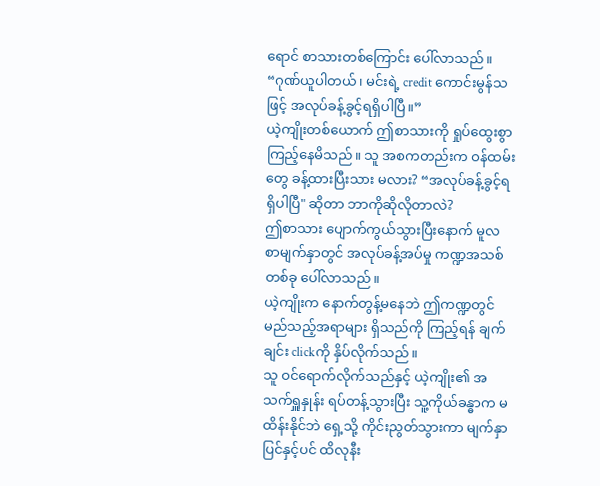ရောင် စာသားတစ်ကြောင်း ပေါ်လာသည်။
“ဂုဏ်ယူပါတယ်၊ မင်းရဲ့ credit ကောင်းမွန်သဖြင့် အလုပ်ခန့်ခွင့်ရရှိပါပြီ။”
ယဲ့ကျိုးတစ်ယောက် ဤစာသားကို ရှုပ်ထွေးစွာ ကြည့်နေမိသည်။ သူ အစကတည်းက ဝန်ထမ်းတွေ ခန့်ထားပြီးသား မလား? “အလုပ်ခန့်ခွင့်ရရှိပါပြီ" ဆိုတာ ဘာကိုဆိုလိုတာလဲ?
ဤစာသား ပျောက်ကွယ်သွားပြီးနောက် မူလ စာမျက်နှာတွင် အလုပ်ခန့်အပ်မှု ကဏ္ဍအသစ်တစ်ခု ပေါ်လာသည်။
ယဲ့ကျိုးက နောက်တွန့်မနေဘဲ ဤကဏ္ဍတွင် မည်သည့်အရာများ ရှိသည်ကို ကြည့်ရန် ချက်ချင်း clickကို နှိပ်လိုက်သည်။
သူ ဝင်ရောက်လိုက်သည်နှင့် ယဲ့ကျိုး၏ အသက်ရှူနှုန်း ရပ်တန့်သွားပြီး သူ့ကိုယ်ခန္ဓာက မထိန်းနိုင်ဘဲ ရှေ့သို့ ကိုင်းညွတ်သွားကာ မျက်နှာပြင်နှင့်ပင် ထိလုနီး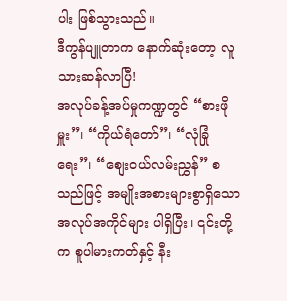ပါး ဖြစ်သွားသည်။
ဒီကွန်ပျူတာက နောက်ဆုံးတော့ လူသားဆန်လာပြီ!
အလုပ်ခန့်အပ်မှုကဏ္ဍတွင် “စားဖိုမှူး”၊ “ကိုယ်ရံတော်”၊ “လုံခြုံရေး”၊ “စျေးဝယ်လမ်းညွှန်” စသည်ဖြင့် အမျိုးအစားများစွာရှိသော အလုပ်အကိုင်များ ပါရှိပြီး၊ ၎င်းတို့က စူပါမားကတ်နှင့် နီး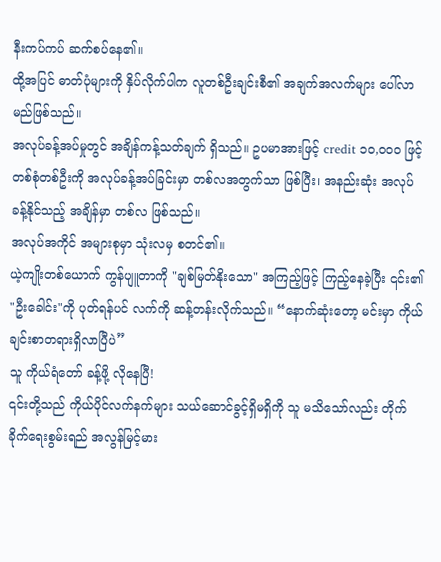နီးကပ်ကပ် ဆက်စပ်နေ၏။
ထို့အပြင် ဓာတ်ပုံများကို နှိပ်လိုက်ပါက လူတစ်ဦးချင်းစီ၏ အချက်အလက်များ ပေါ်လာမည်ဖြစ်သည်။
အလုပ်ခန့်အပ်မှုတွင် အချိန်ကန့်သတ်ချက် ရှိသည်။ ဥပမာအားဖြင့် credit ၁၀,၀၀၀ ဖြင့် တစ်စုံတစ်ဦးကို အလုပ်ခန့်အပ်ခြင်းမှာ တစ်လအတွက်သာ ဖြစ်ပြီး၊ အနည်းဆုံး အလုပ်ခန့်နိုင်သည့် အချိန်မှာ တစ်လ ဖြစ်သည်။
အလုပ်အကိုင် အများစုမှာ သုံးလမှ စတင်၏။
ယဲ့ကျိုးတစ်ယောက် ကွန်ပျူတာကို "ချစ်မြတ်နိုးသော" အကြည့်ဖြင့် ကြည့်နေခဲ့ပြီး ၎င်း၏ "ဦးခေါင်း"ကို ပုတ်ရန်ပင် လက်ကို ဆန့်တန်းလိုက်သည်။ “နောက်ဆုံးတော့ မင်းမှာ ကိုယ်ချင်းစာတရားရှိလာပြီပဲ”
သူ ကိုယ်ရံတော် ခန့်ဖို့ လိုနေပြီ!
၎င်းတို့သည် ကိုယ်ပိုင်လက်နက်များ သယ်ဆောင်ခွင့်ရှိမရှိကို သူ မသိသော်လည်း တိုက်ခိုက်ရေးစွမ်းရည် အလွန်မြင့်မား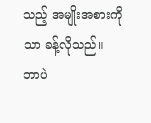သည့် အမျိုးအစားကိုသာ ခန့်လိုသည်။
ဘာပဲ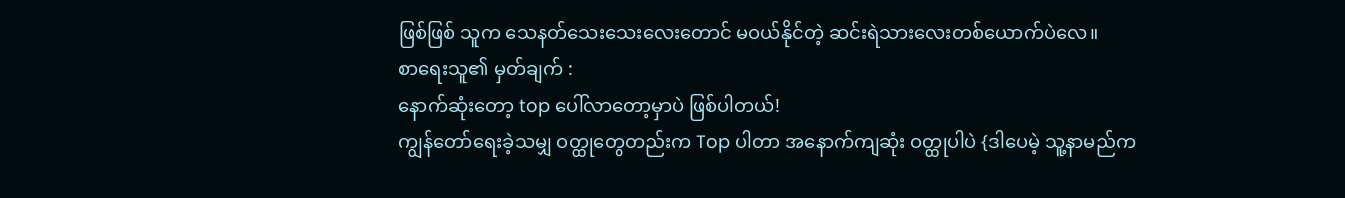ဖြစ်ဖြစ် သူက သေနတ်သေးသေးလေးတောင် မဝယ်နိုင်တဲ့ ဆင်းရဲသားလေးတစ်ယောက်ပဲလေ။
စာရေးသူ၏ မှတ်ချက် :
နောက်ဆုံးတော့ top ပေါ်လာတော့မှာပဲ ဖြစ်ပါတယ်!
ကျွန်တော်ရေးခဲ့သမျှ ဝတ္ထုတွေတည်းက Top ပါတာ အနောက်ကျဆုံး ဝတ္ထုပါပဲ {ဒါပေမဲ့ သူ့နာမည်က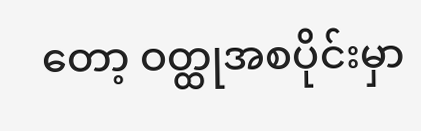တော့ ဝတ္ထုအစပိုင်းမှာ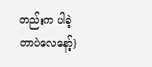တည်းက ပါခဲ့တာပဲလေနော့်}